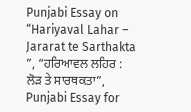Punjabi Essay on “Hariyaval Lahar – Jararat te Sarthakta ”, “ਹਰਿਆਵਲ ਲਹਿਰ : ਲੋੜ ਤੇ ਸਾਰਥਕਤਾ”, Punjabi Essay for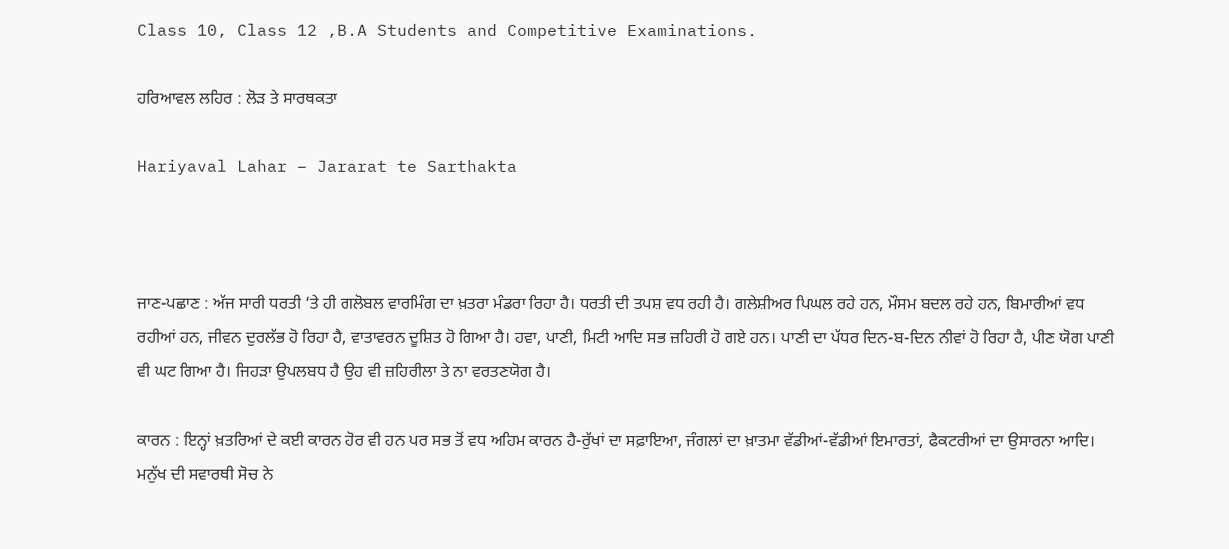Class 10, Class 12 ,B.A Students and Competitive Examinations.

ਹਰਿਆਵਲ ਲਹਿਰ : ਲੋੜ ਤੇ ਸਾਰਥਕਤਾ

Hariyaval Lahar – Jararat te Sarthakta



ਜਾਣ-ਪਛਾਣ : ਅੱਜ ਸਾਰੀ ਧਰਤੀ ‘ਤੇ ਹੀ ਗਲੋਬਲ ਵਾਰਮਿੰਗ ਦਾ ਖ਼ਤਰਾ ਮੰਡਰਾ ਰਿਹਾ ਹੈ। ਧਰਤੀ ਦੀ ਤਪਸ਼ ਵਧ ਰਹੀ ਹੈ। ਗਲੇਸ਼ੀਅਰ ਪਿਘਲ ਰਹੇ ਹਨ, ਮੌਸਮ ਬਦਲ ਰਹੇ ਹਨ, ਬਿਮਾਰੀਆਂ ਵਧ ਰਹੀਆਂ ਹਨ, ਜੀਵਨ ਦੁਰਲੱਭ ਹੋ ਰਿਹਾ ਹੈ, ਵਾਤਾਵਰਨ ਦੂਸ਼ਿਤ ਹੋ ਗਿਆ ਹੈ। ਹਵਾ, ਪਾਣੀ, ਮਿਟੀ ਆਦਿ ਸਭ ਜ਼ਹਿਰੀ ਹੋ ਗਏ ਹਨ। ਪਾਣੀ ਦਾ ਪੱਧਰ ਦਿਨ-ਬ-ਦਿਨ ਨੀਵਾਂ ਹੋ ਰਿਹਾ ਹੈ, ਪੀਣ ਯੋਗ ਪਾਣੀ ਵੀ ਘਟ ਗਿਆ ਹੈ। ਜਿਹੜਾ ਉਪਲਬਧ ਹੈ ਉਹ ਵੀ ਜ਼ਹਿਰੀਲਾ ਤੇ ਨਾ ਵਰਤਣਯੋਗ ਹੈ।

ਕਾਰਨ : ਇਨ੍ਹਾਂ ਖ਼ਤਰਿਆਂ ਦੇ ਕਈ ਕਾਰਨ ਹੋਰ ਵੀ ਹਨ ਪਰ ਸਭ ਤੋਂ ਵਧ ਅਹਿਮ ਕਾਰਨ ਹੈ-ਰੁੱਖਾਂ ਦਾ ਸਫ਼ਾਇਆ, ਜੰਗਲਾਂ ਦਾ ਖ਼ਾਤਮਾ ਵੱਡੀਆਂ-ਵੱਡੀਆਂ ਇਮਾਰਤਾਂ, ਫੈਕਟਰੀਆਂ ਦਾ ਉਸਾਰਨਾ ਆਦਿ। ਮਨੁੱਖ ਦੀ ਸਵਾਰਥੀ ਸੋਚ ਨੇ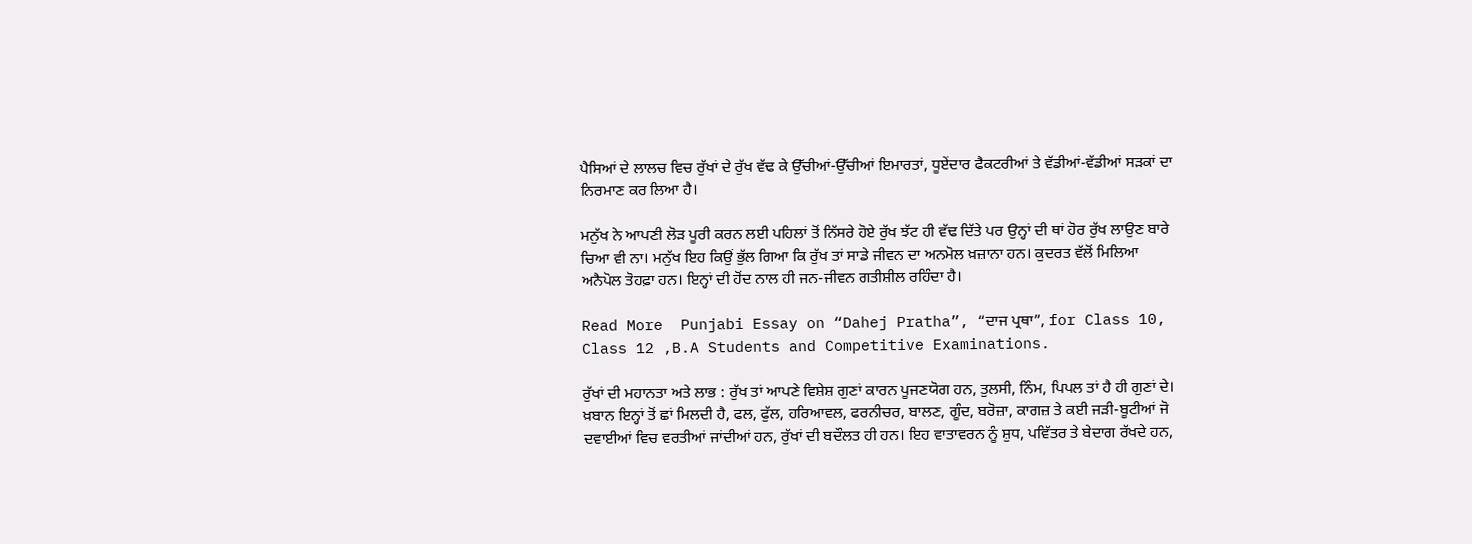ਪੈਸਿਆਂ ਦੇ ਲਾਲਚ ਵਿਚ ਰੁੱਖਾਂ ਦੇ ਰੁੱਖ ਵੱਢ ਕੇ ਉੱਚੀਆਂ-ਉੱਚੀਆਂ ਇਮਾਰਤਾਂ, ਧੂਏਂਦਾਰ ਫੈਕਟਰੀਆਂ ਤੇ ਵੱਡੀਆਂ-ਵੱਡੀਆਂ ਸੜਕਾਂ ਦਾ ਨਿਰਮਾਣ ਕਰ ਲਿਆ ਹੈ।

ਮਨੁੱਖ ਨੇ ਆਪਣੀ ਲੋੜ ਪੂਰੀ ਕਰਨ ਲਈ ਪਹਿਲਾਂ ਤੋਂ ਨਿੱਸਰੇ ਹੋਏ ਰੁੱਖ ਝੱਟ ਹੀ ਵੱਢ ਦਿੱਤੇ ਪਰ ਉਨ੍ਹਾਂ ਦੀ ਥਾਂ ਹੋਰ ਰੁੱਖ ਲਾਉਣ ਬਾਰੇ ਚਿਆ ਵੀ ਨਾ। ਮਨੁੱਖ ਇਹ ਕਿਉਂ ਭੁੱਲ ਗਿਆ ਕਿ ਰੁੱਖ ਤਾਂ ਸਾਡੇ ਜੀਵਨ ਦਾ ਅਨਮੋਲ ਖ਼ਜ਼ਾਨਾ ਹਨ। ਕੁਦਰਤ ਵੱਲੋਂ ਮਿਲਿਆ ਅਨੈਪੋਲ ਤੋਹਫ਼ਾ ਹਨ। ਇਨ੍ਹਾਂ ਦੀ ਹੋਂਦ ਨਾਲ ਹੀ ਜਨ-ਜੀਵਨ ਗਤੀਸ਼ੀਲ ਰਹਿੰਦਾ ਹੈ।

Read More  Punjabi Essay on “Dahej Pratha”, “ਦਾਜ ਪ੍ਰਥਾ”, for Class 10, Class 12 ,B.A Students and Competitive Examinations.

ਰੁੱਖਾਂ ਦੀ ਮਹਾਨਤਾ ਅਤੇ ਲਾਭ : ਰੁੱਖ ਤਾਂ ਆਪਣੇ ਵਿਸ਼ੇਸ਼ ਗੁਣਾਂ ਕਾਰਨ ਪੂਜਣਯੋਗ ਹਨ, ਤੁਲਸੀ, ਨਿੰਮ, ਪਿਪਲ ਤਾਂ ਹੈ ਹੀ ਗੁਣਾਂ ਦੇ। ਖ਼ਬਾਨ ਇਨ੍ਹਾਂ ਤੋਂ ਛਾਂ ਮਿਲਦੀ ਹੈ, ਫਲ, ਫੁੱਲ, ਹਰਿਆਵਲ, ਫਰਨੀਚਰ, ਬਾਲਣ, ਗੂੰਦ, ਬਰੋਜ਼ਾ, ਕਾਗਜ਼ ਤੇ ਕਈ ਜੜੀ-ਬੂਟੀਆਂ ਜੋ ਦਵਾਈਆਂ ਵਿਚ ਵਰਤੀਆਂ ਜਾਂਦੀਆਂ ਹਨ, ਰੁੱਖਾਂ ਦੀ ਬਦੌਲਤ ਹੀ ਹਨ। ਇਹ ਵਾਤਾਵਰਨ ਨੂੰ ਸ਼ੁਧ, ਪਵਿੱਤਰ ਤੇ ਬੇਦਾਗ ਰੱਖਦੇ ਹਨ,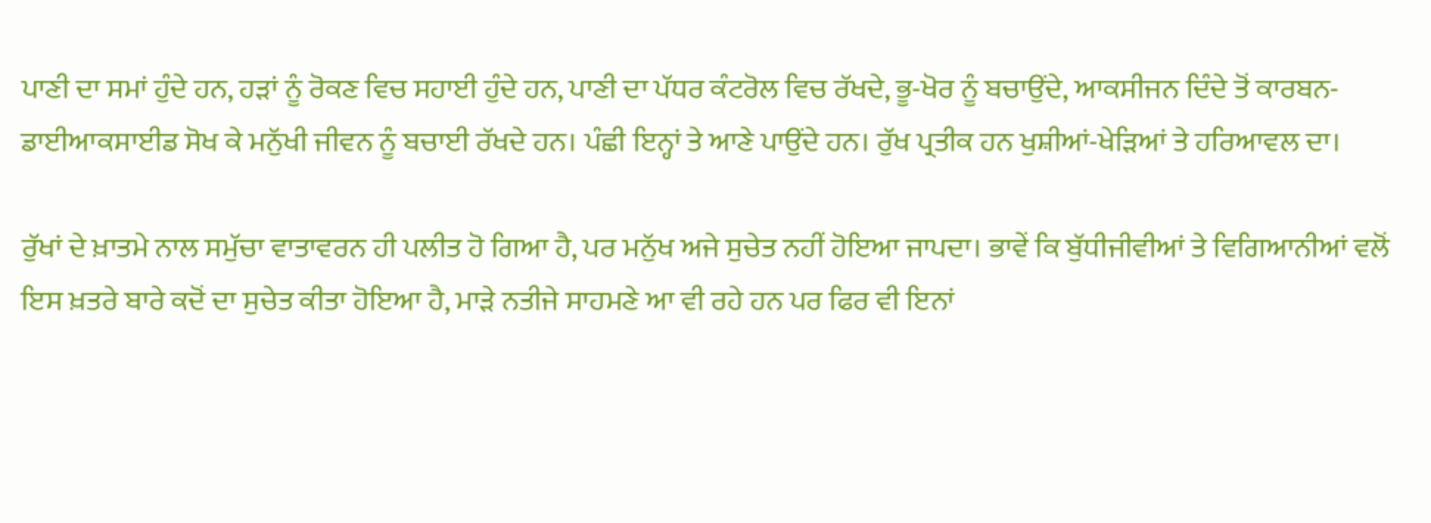ਪਾਣੀ ਦਾ ਸਮਾਂ ਹੁੰਦੇ ਹਨ, ਹੜਾਂ ਨੂੰ ਰੋਕਣ ਵਿਚ ਸਹਾਈ ਹੁੰਦੇ ਹਨ, ਪਾਣੀ ਦਾ ਪੱਧਰ ਕੰਟਰੋਲ ਵਿਚ ਰੱਖਦੇ, ਭੂ-ਖੋਰ ਨੂੰ ਬਚਾਉਂਦੇ, ਆਕਸੀਜਨ ਦਿੰਦੇ ਤੋਂ ਕਾਰਬਨ-ਡਾਈਆਕਸਾਈਡ ਸੋਖ ਕੇ ਮਨੁੱਖੀ ਜੀਵਨ ਨੂੰ ਬਚਾਈ ਰੱਖਦੇ ਹਨ। ਪੰਛੀ ਇਨ੍ਹਾਂ ਤੇ ਆਣੇ ਪਾਉਂਦੇ ਹਨ। ਰੁੱਖ ਪ੍ਰਤੀਕ ਹਨ ਖੁਸ਼ੀਆਂ-ਖੇੜਿਆਂ ਤੇ ਹਰਿਆਵਲ ਦਾ।

ਰੁੱਖਾਂ ਦੇ ਖ਼ਾਤਮੇ ਨਾਲ ਸਮੁੱਚਾ ਵਾਤਾਵਰਨ ਹੀ ਪਲੀਤ ਹੋ ਗਿਆ ਹੈ, ਪਰ ਮਨੁੱਖ ਅਜੇ ਸੁਚੇਤ ਨਹੀਂ ਹੋਇਆ ਜਾਪਦਾ। ਭਾਵੇਂ ਕਿ ਬੁੱਧੀਜੀਵੀਆਂ ਤੇ ਵਿਗਿਆਨੀਆਂ ਵਲੋਂ ਇਸ ਖ਼ਤਰੇ ਬਾਰੇ ਕਦੋਂ ਦਾ ਸੁਚੇਤ ਕੀਤਾ ਹੋਇਆ ਹੈ, ਮਾੜੇ ਨਤੀਜੇ ਸਾਹਮਣੇ ਆ ਵੀ ਰਹੇ ਹਨ ਪਰ ਫਿਰ ਵੀ ਇਨਾਂ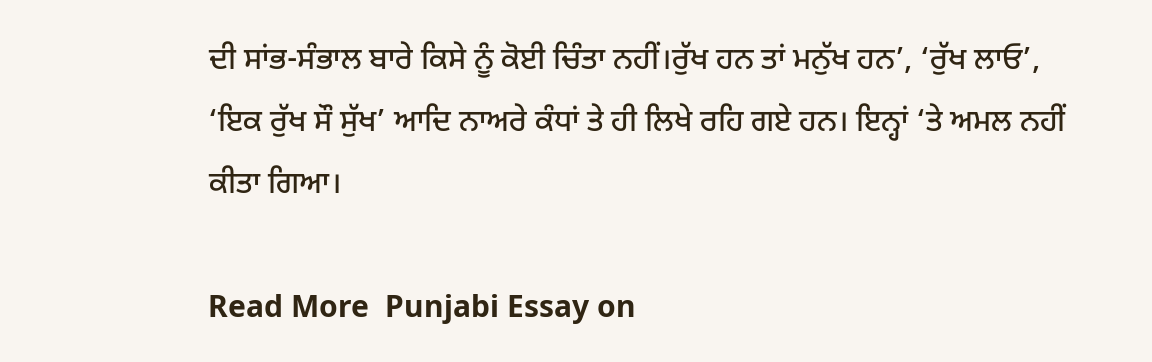ਦੀ ਸਾਂਭ-ਸੰਭਾਲ ਬਾਰੇ ਕਿਸੇ ਨੂੰ ਕੋਈ ਚਿੰਤਾ ਨਹੀਂ।ਰੁੱਖ ਹਨ ਤਾਂ ਮਨੁੱਖ ਹਨ’, ‘ਰੁੱਖ ਲਾਓ’, ‘ਇਕ ਰੁੱਖ ਸੌ ਸੁੱਖ’ ਆਦਿ ਨਾਅਰੇ ਕੰਧਾਂ ਤੇ ਹੀ ਲਿਖੇ ਰਹਿ ਗਏ ਹਨ। ਇਨ੍ਹਾਂ ‘ਤੇ ਅਮਲ ਨਹੀਂ ਕੀਤਾ ਗਿਆ।

Read More  Punjabi Essay on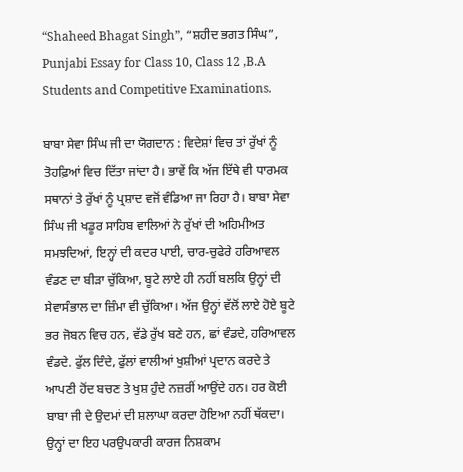“Shaheed Bhagat Singh”, “ਸ਼ਹੀਦ ਭਗਤ ਸਿੰਘ”, Punjabi Essay for Class 10, Class 12 ,B.A Students and Competitive Examinations.

ਬਾਬਾ ਸੇਵਾ ਸਿੰਘ ਜੀ ਦਾ ਯੋਗਦਾਨ : ਵਿਦੇਸ਼ਾਂ ਵਿਚ ਤਾਂ ਰੁੱਖਾਂ ਨੂੰ ਤੋਹਫ਼ਿਆਂ ਵਿਚ ਦਿੱਤਾ ਜਾਂਦਾ ਹੈ। ਭਾਵੇਂ ਕਿ ਅੱਜ ਇੱਥੇ ਵੀ ਧਾਰਮਕ ਸਥਾਨਾਂ ਤੇ ਰੁੱਖਾਂ ਨੂੰ ਪ੍ਰਸ਼ਾਦ ਵਜੋਂ ਵੰਡਿਆ ਜਾ ਰਿਹਾ ਹੈ। ਬਾਬਾ ਸੇਵਾ ਸਿੰਘ ਜੀ ਖਡੂਰ ਸਾਹਿਬ ਵਾਲਿਆਂ ਨੇ ਰੁੱਖਾਂ ਦੀ ਅਹਿਮੀਅਤ ਸਮਝਦਿਆਂ, ਇਨ੍ਹਾਂ ਦੀ ਕਦਰ ਪਾਈ, ਚਾਰ-ਚੁਫੇਰੇ ਹਰਿਆਵਲ ਵੰਡਣ ਦਾ ਬੀੜਾ ਚੁੱਕਿਆ, ਬੂਟੇ ਲਾਏ ਹੀ ਨਹੀਂ ਬਲਕਿ ਉਨ੍ਹਾਂ ਦੀ ਸੇਵਾਸੰਭਾਲ ਦਾ ਜ਼ਿੰਮਾ ਵੀ ਚੁੱਕਿਆ। ਅੱਜ ਉਨ੍ਹਾਂ ਵੱਲੋਂ ਲਾਏ ਹੋਏ ਬੂਟੇ ਭਰ ਜੋਬਨ ਵਿਚ ਹਨ, ਵੱਡੇ ਰੁੱਖ ਬਣੇ ਹਨ, ਛਾਂ ਵੰਡਦੇ, ਹਰਿਆਵਲ ਵੰਡਦੇ. ਫੁੱਲ ਦਿੰਦੇ, ਫੁੱਲਾਂ ਵਾਲੀਆਂ ਖੁਸ਼ੀਆਂ ਪ੍ਰਦਾਨ ਕਰਦੇ ਤੇ ਆਪਣੀ ਹੋਂਦ ਬਚਣ ਤੇ ਖੁਸ਼ ਹੁੰਦੇ ਨਜ਼ਰੀਂ ਆਉਂਦੇ ਹਨ। ਹਰ ਕੋਈ ਬਾਬਾ ਜੀ ਦੇ ਉਦਮਾਂ ਦੀ ਸ਼ਲਾਘਾ ਕਰਦਾ ਹੋਇਆ ਨਹੀਂ ਥੱਕਦਾ। ਉਨ੍ਹਾਂ ਦਾ ਇਹ ਪਰਉਪਕਾਰੀ ਕਾਰਜ ਨਿਸ਼ਕਾਮ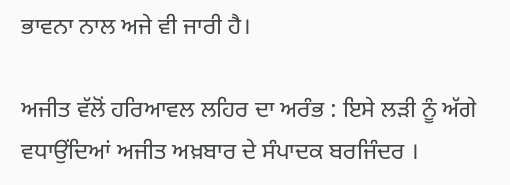ਭਾਵਨਾ ਨਾਲ ਅਜੇ ਵੀ ਜਾਰੀ ਹੈ।

ਅਜੀਤ ਵੱਲੋਂ ਹਰਿਆਵਲ ਲਹਿਰ ਦਾ ਅਰੰਭ : ਇਸੇ ਲੜੀ ਨੂੰ ਅੱਗੇ ਵਧਾਉਂਦਿਆਂ ਅਜੀਤ ਅਖ਼ਬਾਰ ਦੇ ਸੰਪਾਦਕ ਬਰਜਿੰਦਰ ।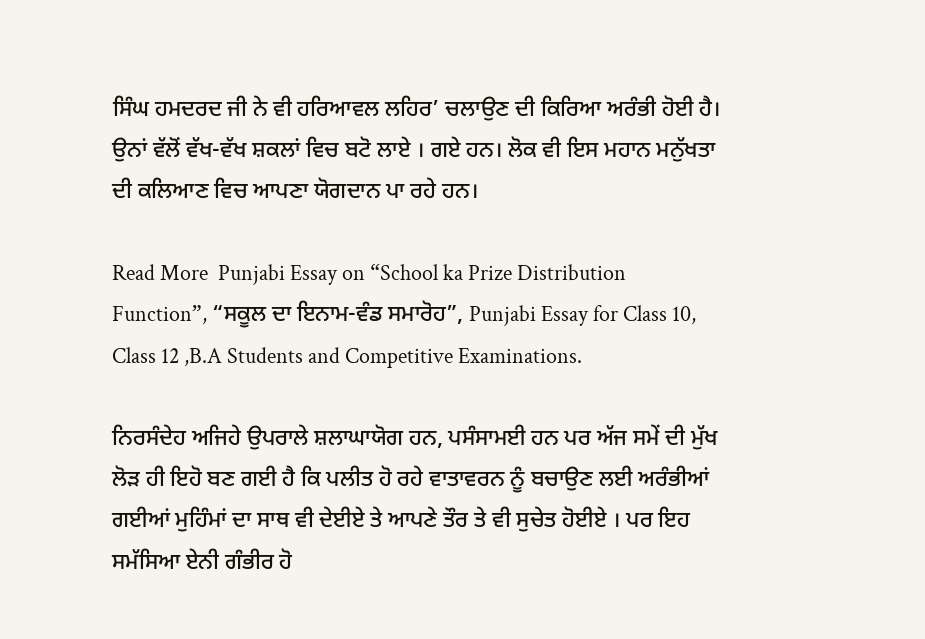ਸਿੰਘ ਹਮਦਰਦ ਜੀ ਨੇ ਵੀ ਹਰਿਆਵਲ ਲਹਿਰ’ ਚਲਾਉਣ ਦੀ ਕਿਰਿਆ ਅਰੰਭੀ ਹੋਈ ਹੈ। ਉਨਾਂ ਵੱਲੋਂ ਵੱਖ-ਵੱਖ ਸ਼ਕਲਾਂ ਵਿਚ ਬਟੋ ਲਾਏ । ਗਏ ਹਨ। ਲੋਕ ਵੀ ਇਸ ਮਹਾਨ ਮਨੁੱਖਤਾ ਦੀ ਕਲਿਆਣ ਵਿਚ ਆਪਣਾ ਯੋਗਦਾਨ ਪਾ ਰਹੇ ਹਨ।

Read More  Punjabi Essay on “School ka Prize Distribution Function”, “ਸਕੂਲ ਦਾ ਇਨਾਮ-ਵੰਡ ਸਮਾਰੋਹ”, Punjabi Essay for Class 10, Class 12 ,B.A Students and Competitive Examinations.

ਨਿਰਸੰਦੇਹ ਅਜਿਹੇ ਉਪਰਾਲੇ ਸ਼ਲਾਘਾਯੋਗ ਹਨ, ਪਸੰਸਾਮਈ ਹਨ ਪਰ ਅੱਜ ਸਮੇਂ ਦੀ ਮੁੱਖ ਲੋੜ ਹੀ ਇਹੋ ਬਣ ਗਈ ਹੈ ਕਿ ਪਲੀਤ ਹੋ ਰਹੇ ਵਾਤਾਵਰਨ ਨੂੰ ਬਚਾਉਣ ਲਈ ਅਰੰਭੀਆਂ ਗਈਆਂ ਮੁਹਿੰਮਾਂ ਦਾ ਸਾਥ ਵੀ ਦੇਈਏ ਤੇ ਆਪਣੇ ਤੌਰ ਤੇ ਵੀ ਸੁਚੇਤ ਹੋਈਏ । ਪਰ ਇਹ ਸਮੱਸਿਆ ਏਨੀ ਗੰਭੀਰ ਹੋ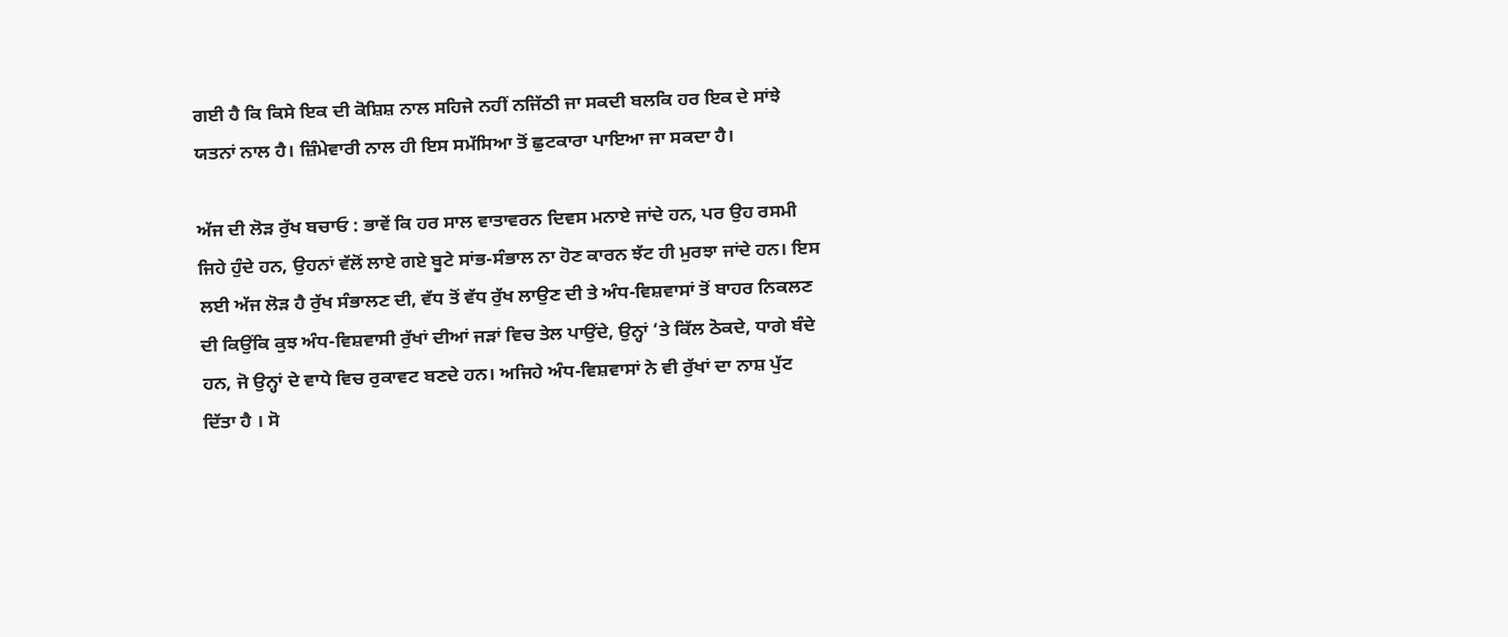ਗਈ ਹੈ ਕਿ ਕਿਸੇ ਇਕ ਦੀ ਕੋਸ਼ਿਸ਼ ਨਾਲ ਸਹਿਜੇ ਨਹੀਂ ਨਜਿੱਠੀ ਜਾ ਸਕਦੀ ਬਲਕਿ ਹਰ ਇਕ ਦੇ ਸਾਂਝੇ ਯਤਨਾਂ ਨਾਲ ਹੈ। ਜ਼ਿੰਮੇਵਾਰੀ ਨਾਲ ਹੀ ਇਸ ਸਮੱਸਿਆ ਤੋਂ ਛੁਟਕਾਰਾ ਪਾਇਆ ਜਾ ਸਕਦਾ ਹੈ।

ਅੱਜ ਦੀ ਲੋੜ ਰੁੱਖ ਬਚਾਓ : ਭਾਵੇਂ ਕਿ ਹਰ ਸਾਲ ਵਾਤਾਵਰਨ ਦਿਵਸ ਮਨਾਏ ਜਾਂਦੇ ਹਨ, ਪਰ ਉਹ ਰਸਮੀ ਜਿਹੇ ਹੁੰਦੇ ਹਨ, ਉਹਨਾਂ ਵੱਲੋਂ ਲਾਏ ਗਏ ਬੂਟੇ ਸਾਂਭ-ਸੰਭਾਲ ਨਾ ਹੋਣ ਕਾਰਨ ਝੱਟ ਹੀ ਮੁਰਝਾ ਜਾਂਦੇ ਹਨ। ਇਸ ਲਈ ਅੱਜ ਲੋੜ ਹੈ ਰੁੱਖ ਸੰਭਾਲਣ ਦੀ, ਵੱਧ ਤੋਂ ਵੱਧ ਰੁੱਖ ਲਾਉਣ ਦੀ ਤੇ ਅੰਧ-ਵਿਸ਼ਵਾਸਾਂ ਤੋਂ ਬਾਹਰ ਨਿਕਲਣ ਦੀ ਕਿਉਂਕਿ ਕੁਝ ਅੰਧ-ਵਿਸ਼ਵਾਸੀ ਰੁੱਖਾਂ ਦੀਆਂ ਜੜਾਂ ਵਿਚ ਤੇਲ ਪਾਉਂਦੇ, ਉਨ੍ਹਾਂ ‘ਤੇ ਕਿੱਲ ਠੋਕਦੇ, ਧਾਗੇ ਬੰਦੇ ਹਨ, ਜੋ ਉਨ੍ਹਾਂ ਦੇ ਵਾਧੇ ਵਿਚ ਰੁਕਾਵਟ ਬਣਦੇ ਹਨ। ਅਜਿਹੇ ਅੰਧ-ਵਿਸ਼ਵਾਸਾਂ ਨੇ ਵੀ ਰੁੱਖਾਂ ਦਾ ਨਾਸ਼ ਪੁੱਟ ਦਿੱਤਾ ਹੈ । ਸੋ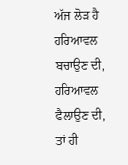ਅੱਜ ਲੋੜ ਹੈ ਹਰਿਆਵਲ ਬਚਾਉਣ ਦੀ, ਹਰਿਆਵਲ ਫੈਲਾਉਣ ਦੀ, ਤਾਂ ਹੀ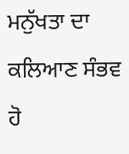ਮਨੁੱਖਤਾ ਦਾ ਕਲਿਆਣ ਸੰਭਵ ਹੋ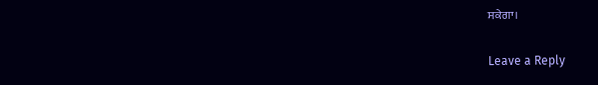ਸਕੇਗਾ।

Leave a Reply